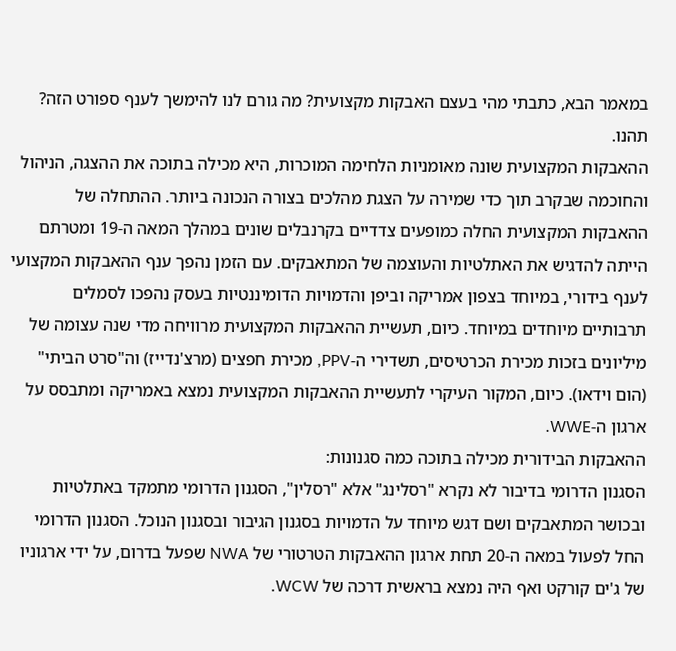במאמר הבא, כתבתי מהי בעצם האבקות מקצועית? מה גורם לנו להימשך לענף ספורט הזה? תהנו.
ההאבקות המקצועית שונה מאומניות הלחימה המוכרות, היא מכילה בתוכה את ההצגה, הניהול והחוכמה שבקרב תוך כדי שמירה על הצגת מהלכים בצורה הנכונה ביותר. ההתחלה של ההאבקות המקצועית החלה כמופעים צדדיים בקרנבלים שונים במהלך המאה ה-19 ומטרתם הייתה להדגיש את האתלטיות והעוצמה של המתאבקים. עם הזמן נהפך ענף ההאבקות המקצועי לענף בידורי, במיוחד בצפון אמריקה וביפן והדמויות הדומיננטיות בעסק נהפכו לסמלים תרבותיים מיוחדים במיוחד. כיום, תעשיית ההאבקות המקצועית מרוויחה מדי שנה עצומה של מיליונים בזכות מכירת הכרטיסים, תשדירי ה-PPV, מכירת חפצים (מרצ'נדייז) וה"סרט הביתי" (הום וידאו). כיום, המקור העיקרי לתעשיית ההאבקות המקצועית נמצא באמריקה ומתבסס על ארגון ה-WWE.
ההאבקות הבידורית מכילה בתוכה כמה סגנונות:
הסגנון הדרומי בדיבור לא נקרא "רסלינג" אלא "רסלין", הסגנון הדרומי מתמקד באתלטיות ובכושר המתאבקים ושם דגש מיוחד על הדמויות בסגנון הגיבור ובסגנון הנוכל. הסגנון הדרומי החל לפעול במאה ה-20 תחת ארגון ההאבקות הטרטורי של NWA שפעל בדרום, על ידי ארגוניו של ג'ים קורקט ואף היה נמצא בראשית דרכה של WCW.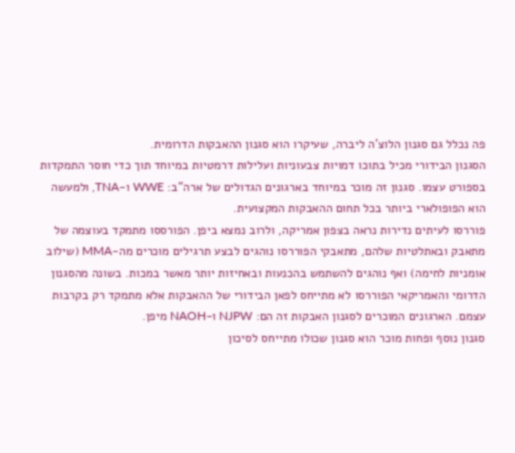פה נכלל גם סגנון הלוצ'ה ליברה, שעיקרו הוא סגנון ההאבקות הדרומית.
הסגנון הבידורי מכיל בתוכו דמויות צבעוניות ועלילות דרמטיות במיוחד תוך כדי חוסר התמקדות בספורט עצמו. סגנון זה מוכר במיוחד בארגונים הגדולים של ארה"ב: WWE ו-TNA, ולמעשה הוא הפופולארי ביותר בכל תחום ההאבקות המקצועית.
פוררסו לעיתים נדירות נראה בצפון אמריקה, ולרוב נמצא ביפן. הפורססו מתמקד בעוצמה של מתאבק ובאתלטיות שלהם, מתאבקי הפוררסו נוהגים לבצע תרגילים מוכרים מה-MMA (שילוב אומניות לחימה) ואף נוהגים להשתמש בהכנעות ובאחיזות יותר מאשר במכות. בשונה מהסגנון הדרומי והאמריקאי הפוררסו לא מתייחס לפאן הבידורי של ההאבקות אלא מתמקד רק בקרבות עצמם. הארגונים המוכרים לסגנון האבקות זה הם: NJPW ו-NAOH מיפן.
סגנון נוסף ופחות מוכר הוא סגנון שכולו מתייחס לסיכון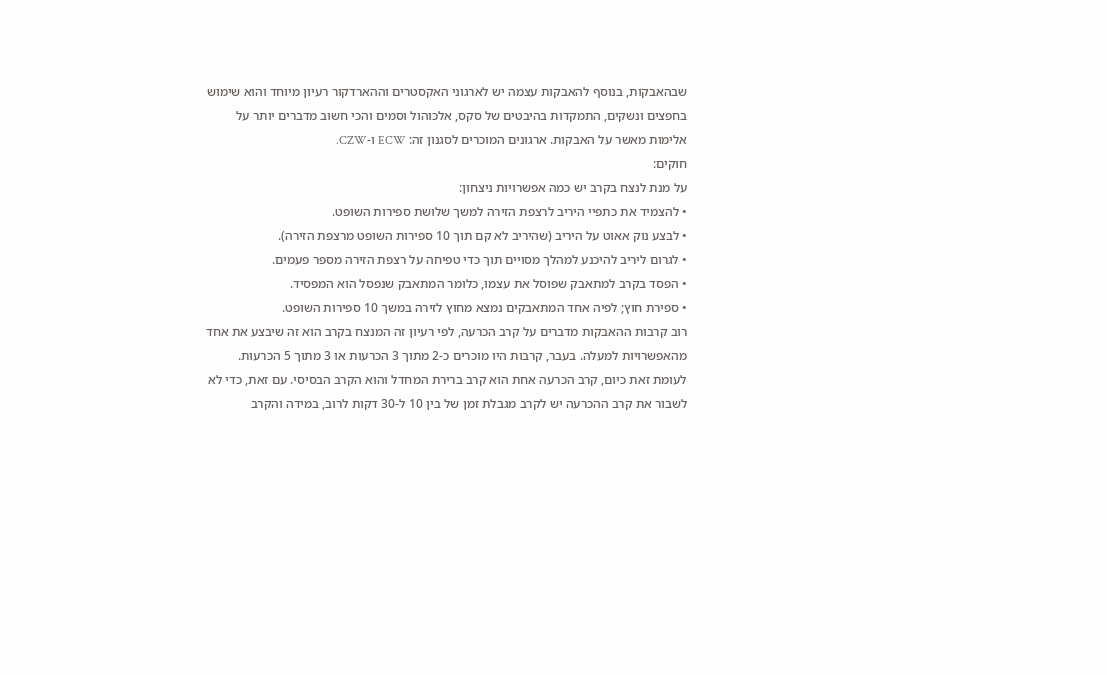שבהאבקות, בנוסף להאבקות עצמה יש לארגוני האקסטרים וההארדקור רעיון מיוחד והוא שימוש בחפצים ונשקים, התמקדות בהיבטים של סקס, אלכוהול וסמים והכי חשוב מדברים יותר על אלימות מאשר על האבקות. ארגונים המוכרים לסגנון זה: ECW ו-CZW.
חוקים:
על מנת לנצח בקרב יש כמה אפשרויות ניצחון:
• להצמיד את כתפיי היריב לרצפת הזירה למשך שלושת ספירות השופט.
• לבצע נוק אאוט על היריב (שהיריב לא קם תוך 10 ספירות השופט מרצפת הזירה).
• לגרום ליריב להיכנע למהלך מסויים תוך כדי טפיחה על רצפת הזירה מספר פעמים.
• הפסד בקרב למתאבק שפוסל את עצמו, כלומר המתאבק שנפסל הוא המפסיד.
• ספירת חוץ; לפיה אחד המתאבקים נמצא מחוץ לזירה במשך 10 ספירות השופט.
רוב קרבות ההאבקות מדברים על קרב הכרעה, לפי רעיון זה המנצח בקרב הוא זה שיבצע את אחד מהאפשרויות למעלה. בעבר, קרבות היו מוכרים כ-2 מתוך 3 הכרעות או 3 מתוך 5 הכרעות. לעומת זאת כיום, קרב הכרעה אחת הוא קרב ברירת המחדל והוא הקרב הבסיסי. עם זאת, כדי לא לשבור את קרב ההכרעה יש לקרב מגבלת זמן של בין 10 ל-30 דקות לרוב, במידה והקרב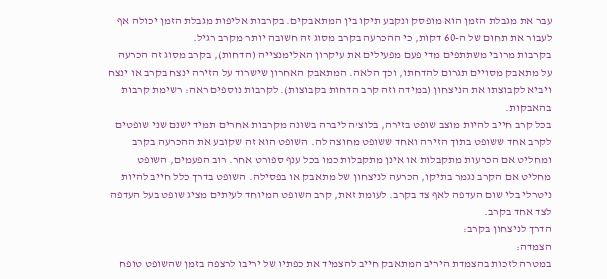עבר את מגבלת הזמן הוא מופסק ונקבע תיקו בין המתאבקים. בקרבות אליפות מגבלת הזמן יכולה אף לעבור את תחום של ה-60 דקות, כי ההכרעה בקרב מסוג זה חשובה יותר מקרב רגיל.
בקרבות מרובי משתתפים מדי פעם מפעילים את עיקרון האלימנצייה (הדחות), בקרב מסוג זה הכרעה על מתאבק מסויים תגרום להדחתו, וכך הלאה. המתאבק האחרון שישרוד על הזירה ינצח בקרב או ינצח ויביא לקבוצתו את הניצחון (במידה וזה קרב הדחות בקבוצות). לקרבות נוספים ראה: רשימת קרבות בהאבקות.
בכל קרב חייב להיות מוצב שופט בזירה, בלוצ'ה ליברה בשונה מקרבות אחרים תמיד ישנם שני שופטים לקרב אחד ששופט בתוך הזירה ואחד ששופט מחוצה לה. השופט הוא זה שקובע את ההכרעה בקרב ומחליט אם הכרעות מתקבלות או אינן מתקבלות כמו בכל ענף ספורט אחר. רוב הפעמים, השופט מחליט אם הקרב נגמר בתיקו, הכרעה לניצחון של מתאבק או בפסילה. השופט בדרך כלל חייב להיות ניטרלי בלי שום העדפה לאף צד בקרב. לעומת זאת, קרב השופט המיוחד לעיתים מציג שופט בעל העדפה לצד אחד בקרב.
הדרך לניצחון בקרב:
הצמדה:
במטרה לזכות בהצמדת היריב המתאבק חייב להצמיד את כפתיו של יריבו לרצפה בזמן שהשופט טופח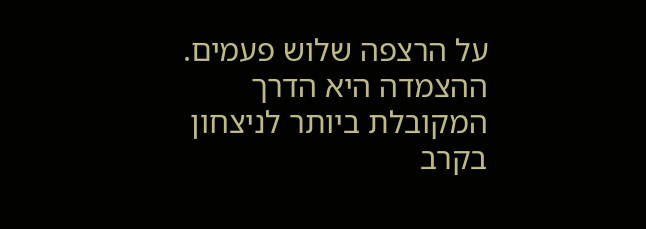על הרצפה שלוש פעמים. ההצמדה היא הדרך המקובלת ביותר לניצחון בקרב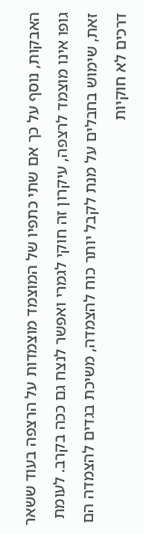האבקות, נוסף על כך אם שתי כתפיו של המוצמד מוצמדות על הרצפה בעוד ששאר גופו אינו מוצמד לרצפה, עיקרון זה חוקי לגמרי ואפשר לנצח גם ככה בקרב. לעומת זאת, שימוש בחבלים על מנת לקבל יותר כוח להצמדה, משיכת בגדים להצמדה הם דרכים לא חוקיות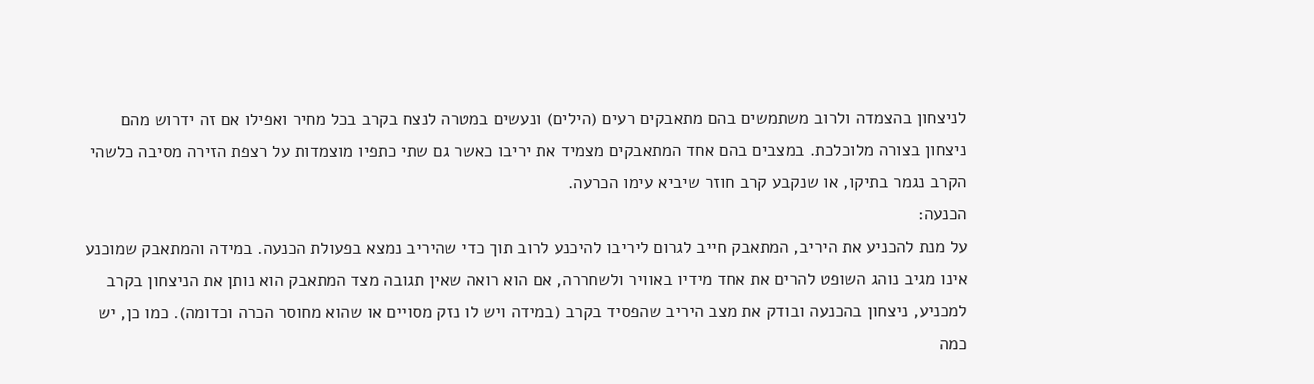לניצחון בהצמדה ולרוב משתמשים בהם מתאבקים רעים (הילים) ונעשים במטרה לנצח בקרב בכל מחיר ואפילו אם זה ידרוש מהם ניצחון בצורה מלוכלכת. במצבים בהם אחד המתאבקים מצמיד את יריבו כאשר גם שתי כתפיו מוצמדות על רצפת הזירה מסיבה כלשהי הקרב נגמר בתיקו, או שנקבע קרב חוזר שיביא עימו הכרעה.
הכנעה:
על מנת להכניע את היריב, המתאבק חייב לגרום ליריבו להיכנע לרוב תוך כדי שהיריב נמצא בפעולת הכנעה. במידה והמתאבק שמוכנע אינו מגיב נוהג השופט להרים את אחד מידיו באוויר ולשחררה, אם הוא רואה שאין תגובה מצד המתאבק הוא נותן את הניצחון בקרב למכניע, ניצחון בהכנעה ובודק את מצב היריב שהפסיד בקרב (במידה ויש לו נזק מסויים או שהוא מחוסר הכרה וכדומה). כמו כן, יש כמה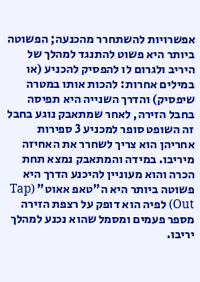אפשרויות להשתחרר מהכנעה; הפשוטה ביותר היא פשוט להתנגד למהלך של היריב ולגרום לו להפסיק להכניע (או במילים אחרות: להכות אותו במטרה שיפסיק) והדרך השנייה היא תפיסה בחבל הזירה, לאחר שמתאבק נוגע בחבל זה השופט סופר למכניע 3 ספירות אחריהן הוא צריך לשחרר את האחיזה מיריבו. במידה והמתאבק נמצא תחת הכרה והוא מעוניין להיכנע הדרך היא פשוטה ביותר היא ה"טאפ אאוט" (Tap Out) לפיה הוא דופק על רצפת הזירה מספר פעמים ומסמל שהוא נכנע למהלך יריבו.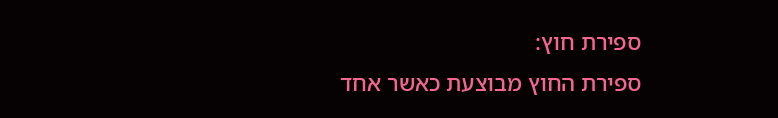ספירת חוץ:
ספירת החוץ מבוצעת כאשר אחד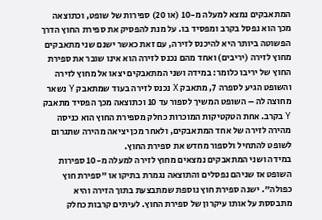המתאבקים נמצא למעלה מ-10 (או 20) ספירות של שופט, וכתוצאה מכך הוא נפסל בקרב ומפסיד בו. על מנת להפסיק את ספירת החוץ הדרך הפשוטה ביותר היא להיכנס לזירה, עם זאת כאשר ישנם שני מתאבקים מחוץ לזירה (יריבים) ואחד מהם נכנס לזירה הוא אינו שובר את ספירת החוץ של יריבו כלומר: במידה ושני המתאבקים יצאו אל מחוץ לזירה והשופט הגיע לספרה 7, מתאבק X נכנס לזירה בעוד שמתאבק Y נשאר מחוצה לה – השופט המשיך לספור עד 10 וכתוצאה מכך הפסיד מתאבק Y בקרב. אחת הטקטיקות המוכרות כחלק מספירת החוץ הוא כניסה מהירה לזירה של אחד המתאבקים, ולאחר מכן יציאה מהירה שתגרום לשופט להתחיל ולספור מחדש את ספירת החוץ.
במידה ושני המתאבקים נמצאים מחוץ לזירה למעלה מ-10 ספירות השופט אז שניהם נפסלים והתוצאה נגמרת בתיקו או "ספירת חוץ כפולה". ישנה ספירת חוץ נוספת שמתבצעת בתוך הזירה והיא מתבססת על אותו עיקרון של ספירת החוץ. לעיתים קרבות כחלק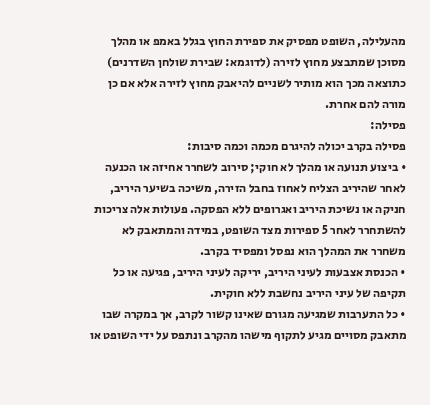מהעלילה, השופט מפסיק את ספירת החוץ בגלל באמפ או מהלך מסוכן שמתבצע מחוץ לזירה (לדוגמא: שבירת שולחן השדרנים) כתוצאה מכך הוא מותיר לשניים להיאבק מחוץ לזירה אלא אם כן מורה להם אחרת.
פסילה:
פסילה בקרב יכולה להיגרם מכמה וכמה סיבות:
• ביצוע תנועה או מהלך לא חוקי; סירוב לשחרר אחיזה או הכנעה לאחר שהיריב הצליח לאחוז בחבל הזירה, משיכה בשיער היריב, חניקה או נשיכת היריב ואגרופים ללא הפסקה. פעולות אלה צריכות להשתחרר לאחר 5 ספירות מצד השופט, במידה והמתאבק לא משחרר את המהלך הוא נפסל ומפסיד בקרב.
• הכנסת אצבעות לעיני היריב, יריקה לעיני היריב, פגיעה או כל תקיפה של עיני היריב נחשבת ללא חוקית.
• כל התערבות שמגיעה מגורם שאינו קשור לקרב, אך במקרה שבו מתאבק מסויים מגיע לתקוף מישהו מהקרב ונתפס על ידי השופט או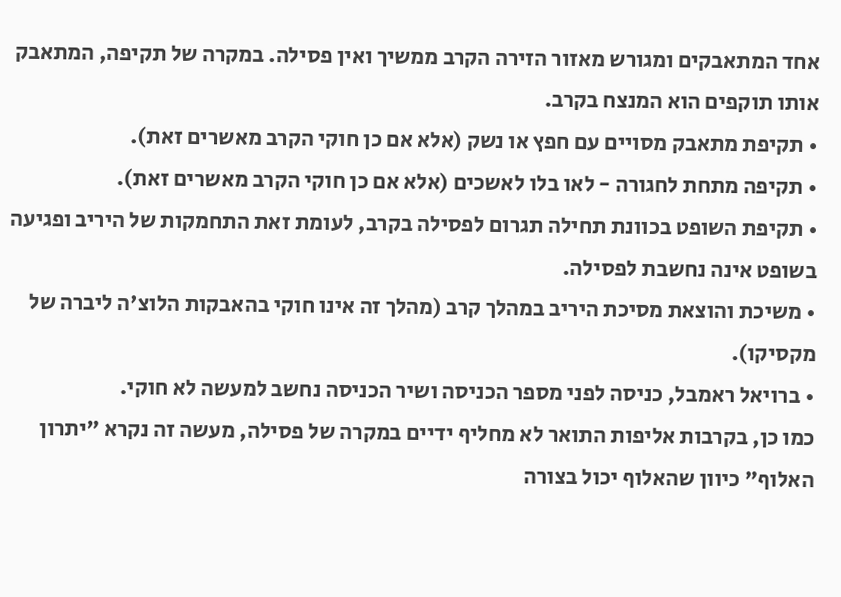אחד המתאבקים ומגורש מאזור הזירה הקרב ממשיך ואין פסילה. במקרה של תקיפה, המתאבק אותו תוקפים הוא המנצח בקרב.
• תקיפת מתאבק מסויים עם חפץ או נשק (אלא אם כן חוקי הקרב מאשרים זאת).
• תקיפה מתחת לחגורה - לאו בלו לאשכים (אלא אם כן חוקי הקרב מאשרים זאת).
• תקיפת השופט בכוונת תחילה תגרום לפסילה בקרב, לעומת זאת התחמקות של היריב ופגיעה בשופט אינה נחשבת לפסילה.
• משיכת והוצאת מסיכת היריב במהלך קרב (מהלך זה אינו חוקי בהאבקות הלוצ'ה ליברה של מקסיקו).
• ברויאל ראמבל, כניסה לפני מספר הכניסה ושיר הכניסה נחשב למעשה לא חוקי.
כמו כן, בקרבות אליפות התואר לא מחליף ידיים במקרה של פסילה, מעשה זה נקרא "יתרון האלוף" כיוון שהאלוף יכול בצורה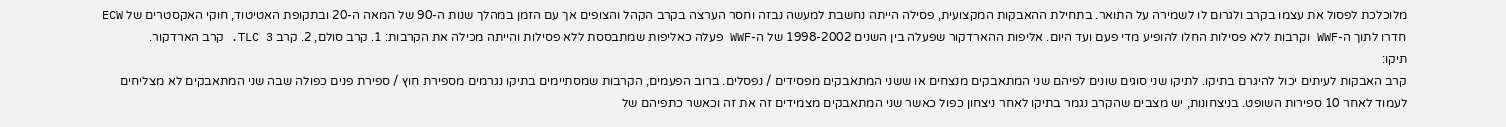מלוכלכת לפסול את עצמו בקרב ולגרום לו לשמירה על התואר. בתחילת ההאבקות המקצועית, פסילה הייתה נחשבת למעשה נבזה וחסר הערצה בקרב הקהל והצופים אך עם הזמן במהלך שנות ה-90 של המאה ה-20 ובתקופת האטיטוד, חוקי האקסטרים של ECW חדרו לתוך ה-WWF וקרבות ללא פסילות החלו להופיע מדי פעם ועד היום. אליפות ההארדקור שפעלה בין השנים 1998-2002 של ה-WWF פעלה כאליפות שמתבססת ללא פסילות והייתה מכילה את הקרבות: 1. קרב סולם, 2. קרב TLC 3. קרב הארדקור.
תיקו:
קרב האבקות לעיתים יכול להיגרם בתיקו. לתיקו שני סוגים שונים לפיהם שני המתאבקים מנצחים או ששני המתאבקים מפסידים / נפסלים. ברוב הפעמים, הקרבות שמסתיימים בתיקו נגרמים מספירת חוץ / ספירת פנים כפולה שבה שני המתאבקים לא מצליחים לעמוד לאחר 10 ספירות השופט. בניצחונות, יש מצבים שהקרב נגמר בתיקו לאחר ניצחון כפול כאשר שני המתאבקים מצמידים זה את זה וכאשר כתפיהם של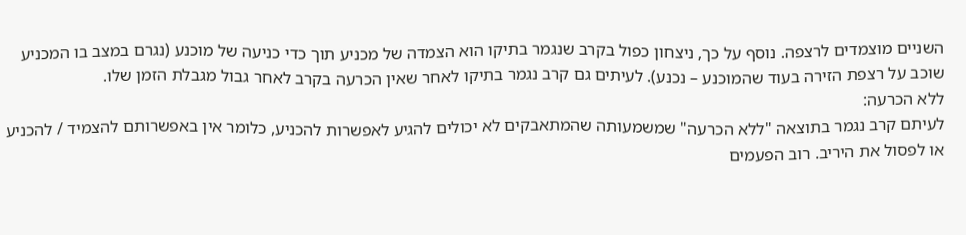השניים מוצמדים לרצפה. נוסף על כך, ניצחון כפול בקרב שנגמר בתיקו הוא הצמדה של מכניע תוך כדי כניעה של מוכנע (נגרם במצב בו המכניע שוכב על רצפת הזירה בעוד שהמוכנע – נכנע). לעיתים גם קרב נגמר בתיקו לאחר שאין הכרעה בקרב לאחר גבול מגבלת הזמן שלו.
ללא הכרעה:
לעיתם קרב נגמר בתוצאה "ללא הכרעה" שמשמעותה שהמתאבקים לא יכולים להגיע לאפשרות להכניע, כלומר אין באפשרותם להצמיד / להכניע או לפסול את היריב. רוב הפעמים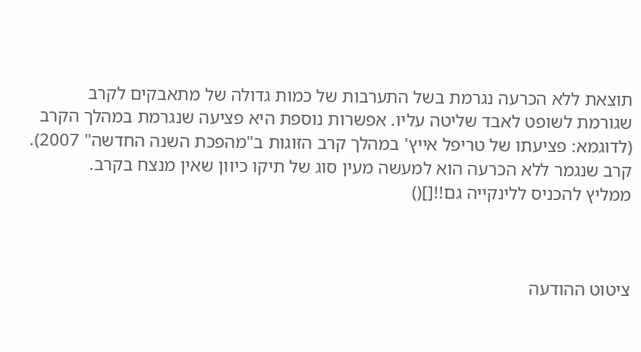תוצאת ללא הכרעה נגרמת בשל התערבות של כמות גדולה של מתאבקים לקרב שגורמת לשופט לאבד שליטה עליו. אפשרות נוספת היא פציעה שנגרמת במהלך הקרב (לדוגמא: פציעתו של טריפל אייץ' במהלך קרב הזוגות ב"מהפכת השנה החדשה" 2007). קרב שנגמר ללא הכרעה הוא למעשה מעין סוג של תיקו כיוון שאין מנצח בקרב.
ממליץ להכניס ללינקייה גם!![]()



ציטוט ההודעה